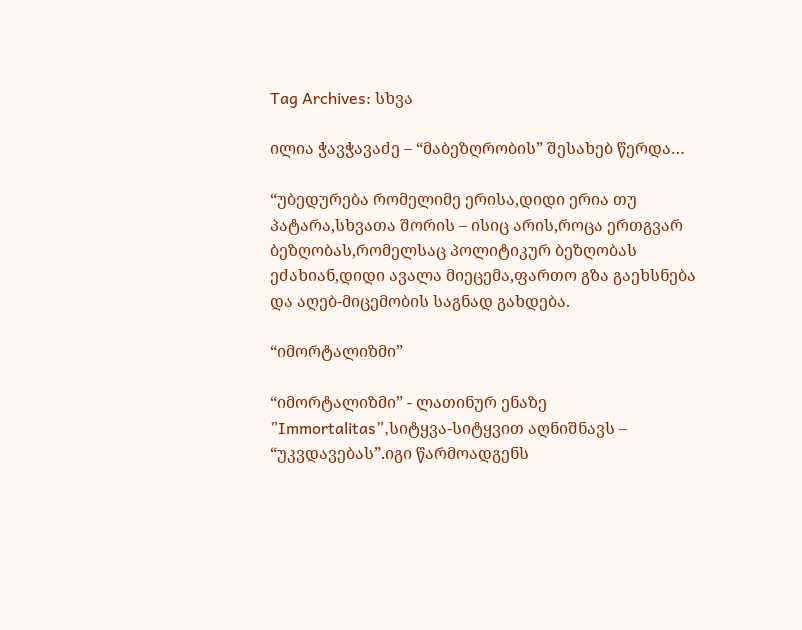Tag Archives: სხვა

ილია ჭავჭავაძე – “მაბეზღრობის” შესახებ წერდა…

“უბედურება რომელიმე ერისა,დიდი ერია თუ პატარა,სხვათა შორის – ისიც არის,როცა ერთგვარ ბეზღობას,რომელსაც პოლიტიკურ ბეზღობას ეძახიან,დიდი ავალა მიეცემა,ფართო გზა გაეხსნება და აღებ-მიცემობის საგნად გახდება.

“იმორტალიზმი”

“იმორტალიზმი” - ლათინურ ენაზე ”Immortalitas”,სიტყვა-სიტყვით აღნიშნავს – “უკვდავებას”.იგი წარმოადგენს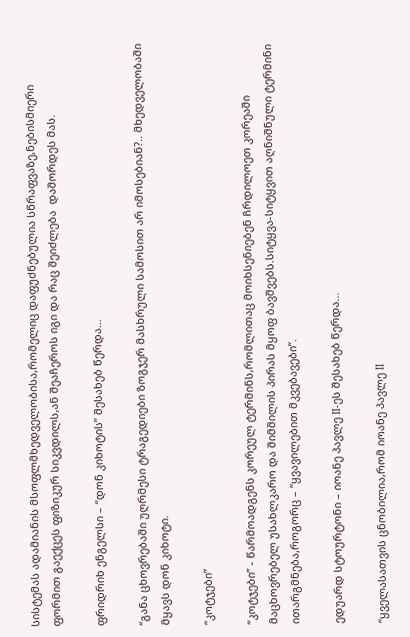სისტემას ადამიანის მსოფლმხედველობისა,რომელიც დაფუძნებულია სწრაფვაზე,ნებისმიერი ფორმით გაექცეს ფიზიკურ სიკვდილს,ან შეაჩეროს იგი და რაც შეიძლება  დაშორდეს მას.

ფრიდრიხ ენგელსი – “დონ კიხოტის” შესახებ წერდა…

“განა ცხოვრებაში უღრმესი ტრაგედიები ზოგჯერ მასხრული სამოსით არ იმოსებიან?.. მხედველობაში მყავს დონ კიხოტი.

“კოტჯები”

“კოტჯები” - წარმოადგენს კორეულ ტერმინს,რომლითაც მოიხსენიებენ ჩრდილოეთ კორეაში მაცხოვრებელ უსახლკარო და შიმშილის პირას მყოფ ბავშვებს.სიტყვა-სიტყვით აღნიშნული ტერმინი ითარგმნება,როგორც – “ყვავილებით მკვებავები”.

ედუარდ სტოურტონი – იოანე პავლე II-ეს შესახებ წერდა…

“ყველასათვის ცნობილია,რომ იოანე პავლე II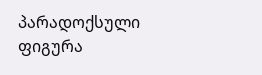პარადოქსული ფიგურა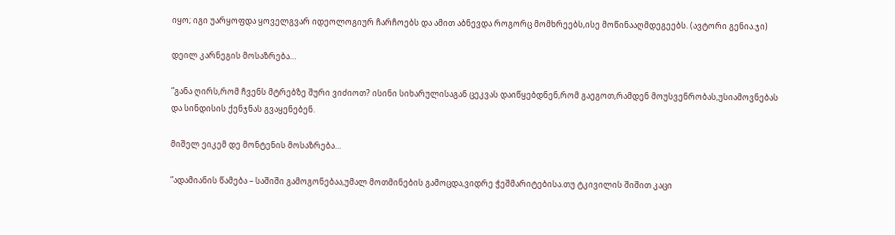იყო; იგი უარყოფდა ყოველგვარ იდეოლოგიურ ჩარჩოებს და ამით აბნევდა როგორც მომხრეებს,ისე მოწინააღმდეგეებს. (ავტორი გენია.ჯი)

დეილ კარნეგის მოსაზრება…

“განა ღირს,რომ ჩვენს მტრებზე შური ვიძიოთ? ისინი სიხარულისაგან ცეკვას დაიწყებდნენ,რომ გაეგოთ,რამდენ მოუსვენრობას,უსიამოვნებას და სინდისის ქენჯნას გვაყენებენ.

მიშელ ეიკემ დე მონტენის მოსაზრება…

“ადამიანის წამება – საშიში გამოგონებაა,უმალ მოთმინების გამოცდა,ვიდრე ჭეშმარიტებისა.თუ ტკივილის შიშით კაცი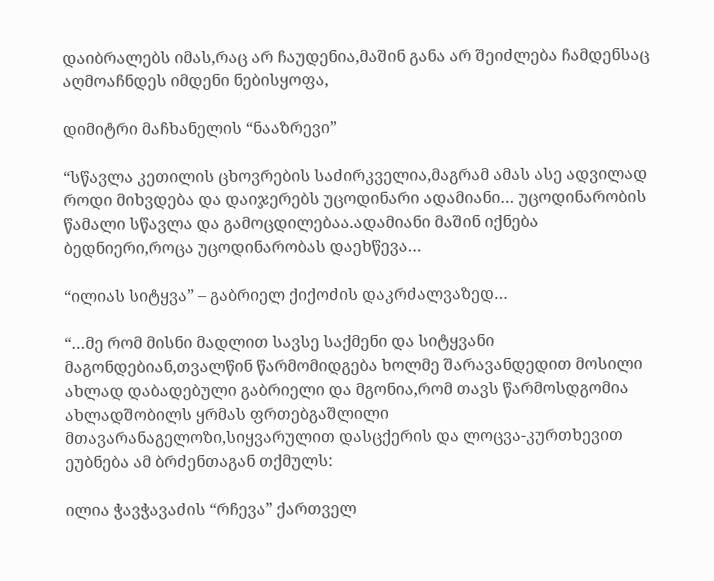დაიბრალებს იმას,რაც არ ჩაუდენია,მაშინ განა არ შეიძლება ჩამდენსაც აღმოაჩნდეს იმდენი ნებისყოფა,

დიმიტრი მაჩხანელის “ნააზრევი”

“სწავლა კეთილის ცხოვრების საძირკველია,მაგრამ ამას ასე ადვილად როდი მიხვდება და დაიჯერებს უცოდინარი ადამიანი… უცოდინარობის წამალი სწავლა და გამოცდილებაა.ადამიანი მაშინ იქნება ბედნიერი,როცა უცოდინარობას დაეხწევა…

“ილიას სიტყვა” – გაბრიელ ქიქოძის დაკრძალვაზედ…

“…მე რომ მისნი მადლით სავსე საქმენი და სიტყვანი მაგონდებიან,თვალწინ წარმომიდგება ხოლმე შარავანდედით მოსილი ახლად დაბადებული გაბრიელი და მგონია,რომ თავს წარმოსდგომია ახლადშობილს ყრმას ფრთებგაშლილი მთავარანაგელოზი,სიყვარულით დასცქერის და ლოცვა-კურთხევით ეუბნება ამ ბრძენთაგან თქმულს:

ილია ჭავჭავაძის “რჩევა” ქართველ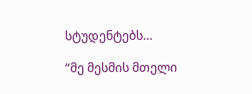სტუდენტებს…

“მე მესმის მთელი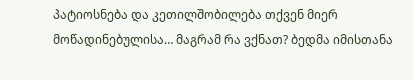პატიოსნება და კეთილშობილება თქვენ მიერ მოწადინებულისა… მაგრამ რა ვქნათ? ბედმა იმისთანა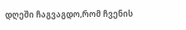დღეში ჩაგვაგდო,რომ ჩვენის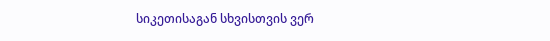სიკეთისაგან სხვისთვის ვერ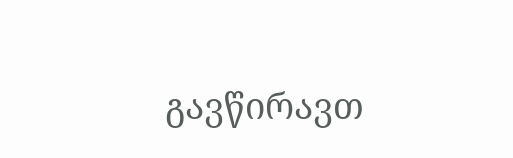გავწირავთ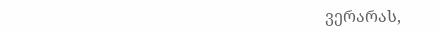ვერარას,